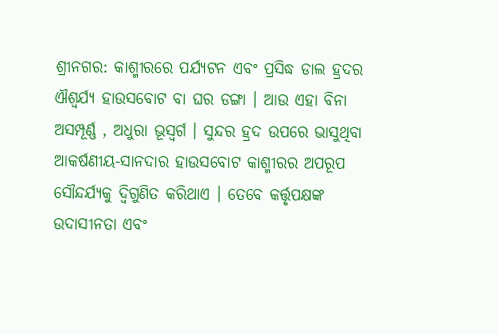ଶ୍ରୀନଗର: କାଶ୍ମୀରରେ ପର୍ଯ୍ୟଟନ ଏବଂ ପ୍ରସିଦ୍ଧ ଡାଲ ହ୍ରଦର ଐଶ୍ବର୍ଯ୍ୟ ହାଉସବୋଟ ବା ଘର ଡଙ୍ଗା । ଆଉ ଏହା ବିନା ଅସମ୍ପୂର୍ଣ୍ଣ , ଅଧୁରା ଭୂସ୍ବର୍ଗ । ସୁନ୍ଦର ହ୍ରଦ ଉପରେ ଭାସୁଥିବା ଆକର୍ଷଣୀୟ-ସାନଦାର ହାଉସବୋଟ କାଶ୍ମୀରର ଅପରୂପ ସୌନ୍ଦର୍ଯ୍ୟକୁ ଦ୍ବିଗୁଣିତ କରିଥାଏ । ତେବେ କର୍ତ୍ତୃପକ୍ଷଙ୍କ ଉଦାସୀନତା ଏବଂ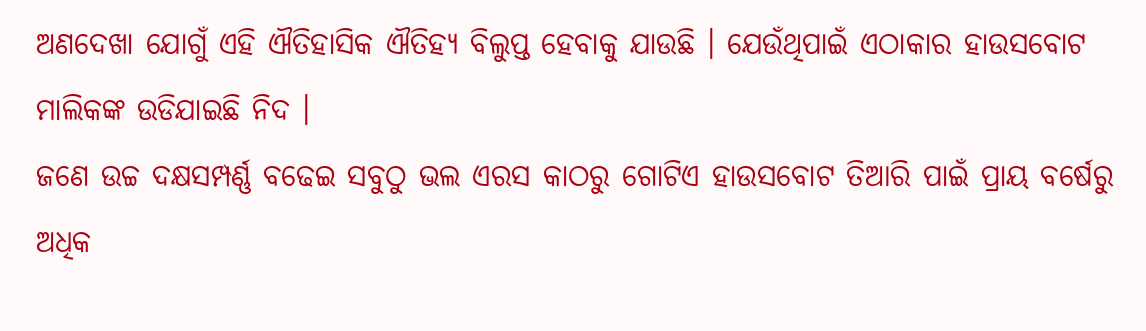ଅଣଦେଖା ଯୋଗୁଁ ଏହି ଐତିହାସିକ ଐତିହ୍ୟ ବିଲୁପ୍ତ ହେବାକୁ ଯାଉଛି । ଯେଉଁଥିପାଇଁ ଏଠାକାର ହାଉସବୋଟ ମାଲିକଙ୍କ ଉଡିଯାଇଛି ନିଦ ।
ଜଣେ ଉଚ୍ଚ ଦକ୍ଷସମ୍ପର୍ଣ୍ଣ ବଢେଇ ସବୁଠୁ ଭଲ ଏରସ କାଠରୁ ଗୋଟିଏ ହାଉସବୋଟ ତିଆରି ପାଇଁ ପ୍ରାୟ ବର୍ଷେରୁ ଅଧିକ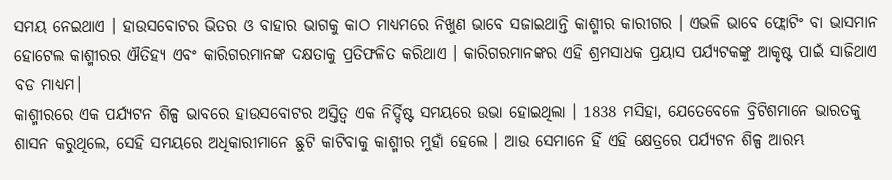ସମୟ ନେଇଥାଏ । ହାଉସବୋଟର ଭିତର ଓ ବାହାର ଭାଗକୁ କାଠ ମାଧ୍ୟମରେ ନିଖୁଣ ଭାବେ ସଜାଇଥାନ୍ତି କାଶ୍ମୀର କାରୀଗର । ଏଭଳି ଭାବେ ଫ୍ଲୋଟିଂ ବା ଭାସମାନ ହୋଟେଲ କାଶ୍ମୀରର ଐତିହ୍ୟ ଏବଂ କାରିଗରମାନଙ୍କ ଦକ୍ଷତାକୁ ପ୍ରତିଫଳିତ କରିଥାଏ । କାରିଗରମାନଙ୍କର ଏହି ଶ୍ରମସାଧକ ପ୍ରୟାସ ପର୍ଯ୍ୟଟକଙ୍କୁ ଆକୃଷ୍ଟ ପାଇଁ ସାଜିଥାଏ ବଡ ମାଧ୍ୟମ।
କାଶ୍ମୀରରେ ଏକ ପର୍ଯ୍ୟଟନ ଶିଳ୍ପ ଭାବରେ ହାଉସବୋଟର ଅସ୍ତିତ୍ବ ଏକ ନିର୍ଦ୍ଦିଷ୍ଟ ସମୟରେ ଉଭା ହୋଇଥିଲା । 1838 ମସିହା, ଯେତେବେଳେ ବ୍ରିଟିଶମାନେ ଭାରତକୁ ଶାସନ କରୁଥିଲେ, ସେହି ସମୟରେ ଅଧିକାରୀମାନେ ଛୁଟି କାଟିବାକୁ କାଶ୍ମୀର ମୁହାଁ ହେଲେ । ଆଉ ସେମାନେ ହିଁ ଏହି କ୍ଷେତ୍ରରେ ପର୍ଯ୍ୟଟନ ଶିଳ୍ପ ଆରମ୍ଭ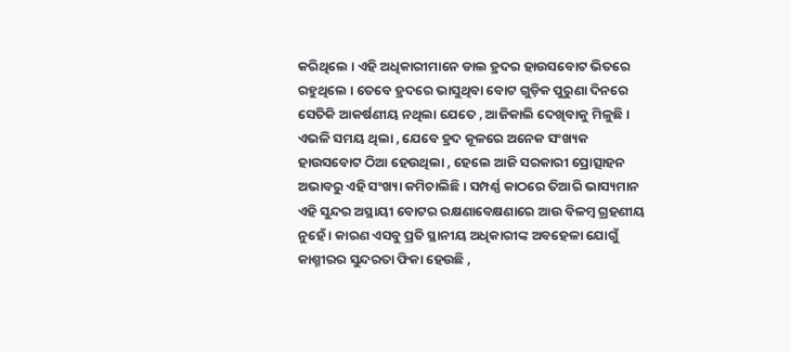କରିଥିଲେ । ଏହି ଅଧିକାରୀମାନେ ଡାଲ ହ୍ରଦର ହାଉସବୋଟ ଭିତରେ ରହୁଥିଲେ । ତେବେ ହ୍ରଦରେ ଭାସୁଥିବା ବୋଟ ଗୁଡ଼ିକ ପୁରୁଣା ଦିନରେ ସେତିକି ଆକର୍ଷଣୀୟ ନଥିଲା ଯେତେ , ଆଜିକାଲି ଦେଖିବାକୁ ମିଳୁଛି ।
ଏଭଳି ସମୟ ଥିଲା , ଯେବେ ହ୍ରଦ କୂଳରେ ଅନେକ ସଂଖ୍ୟକ ହାଉସବୋଟ ଠିଆ ହେଉଥିଲା , ହେଲେ ଆଜି ସରକାରୀ ପ୍ରୋତ୍ସାହନ ଅଭାବରୁ ଏହି ସଂଖ୍ୟା କମିଚାଲିଛି । ସମ୍ପର୍ଣ୍ଣ କାଠରେ ତିଆରି ଭାସ୍ୟମାନ ଏହି ସୁନ୍ଦର ଅସ୍ଥାୟୀ ବୋଟର ରକ୍ଷଣାବେକ୍ଷଣାରେ ଆଉ ବିଳମ୍ବ ଗ୍ରହଣୀୟ ନୁହେଁ । କାରଣ ଏସବୁ ପ୍ରତି ସ୍ଥାନୀୟ ଅଧିକାରୀଙ୍କ ଅବହେଳା ଯୋଗୁଁ କାଶ୍ମୀରର ସୁନ୍ଦରତା ଫିକା ହେଉଛି ,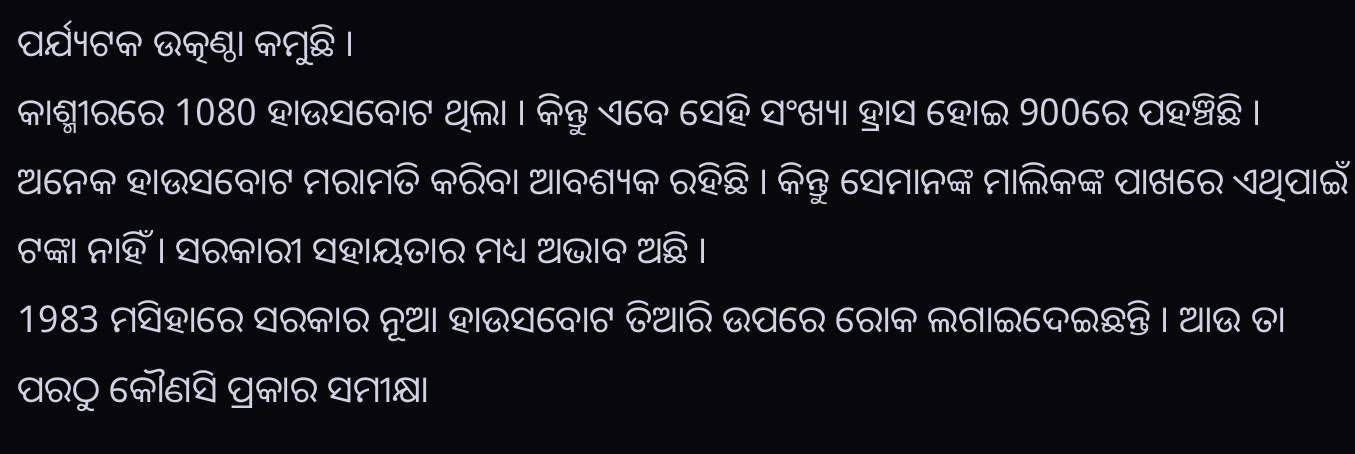ପର୍ଯ୍ୟଟକ ଉତ୍କଣ୍ଠା କମୁଛି ।
କାଶ୍ମୀରରେ 1080 ହାଉସବୋଟ ଥିଲା । କିନ୍ତୁ ଏବେ ସେହି ସଂଖ୍ୟା ହ୍ରାସ ହୋଇ 900ରେ ପହଞ୍ଚିଛି । ଅନେକ ହାଉସବୋଟ ମରାମତି କରିବା ଆବଶ୍ୟକ ରହିଛି । କିନ୍ତୁ ସେମାନଙ୍କ ମାଲିକଙ୍କ ପାଖରେ ଏଥିପାଇଁ ଟଙ୍କା ନାହିଁ । ସରକାରୀ ସହାୟତାର ମଧ୍ୟ ଅଭାବ ଅଛି ।
1983 ମସିହାରେ ସରକାର ନୂଆ ହାଉସବୋଟ ତିଆରି ଉପରେ ରୋକ ଲଗାଇଦେଇଛନ୍ତି । ଆଉ ତା ପରଠୁ କୌଣସି ପ୍ରକାର ସମୀକ୍ଷା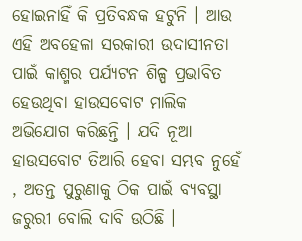ହୋଇନାହିଁ କି ପ୍ରତିବନ୍ଧକ ହଟୁନି । ଆଉ ଏହି ଅବହେଳା ସରକାରୀ ଉଦାସୀନତା ପାଇଁ କାଶ୍ମର ପର୍ଯ୍ୟଟନ ଶିଳ୍ପ ପ୍ରଭାବିତ ହେଉଥିବା ହାଉସବୋଟ ମାଲିକ ଅଭିଯୋଗ କରିଛନ୍ତି । ଯଦି ନୂଆ ହାଉସବୋଟ ତିଆରି ହେବା ସମ୍ଭବ ନୁହେଁ , ଅତନ୍ତ ପୁରୁଣାକୁ ଠିକ ପାଇଁ ବ୍ୟବସ୍ଥା ଜରୁରୀ ବୋଲି ଦାବି ଉଠିଛି ।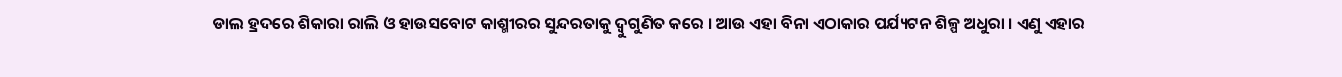ଡାଲ ହ୍ରଦରେ ଶିକାରା ରାଲି ଓ ହାଉସବୋଟ କାଶ୍ମୀରର ସୁନ୍ଦରତାକୁ ଦ୍ବୁଗୁଣିତ କରେ । ଆଉ ଏହା ବିନା ଏଠାକାର ପର୍ଯ୍ୟଟନ ଶିଳ୍ପ ଅଧୁରା । ଏଣୁ ଏହାର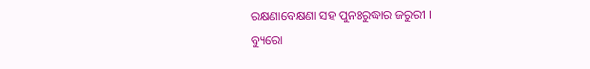ରକ୍ଷଣାବେକ୍ଷଣା ସହ ପୁନଃରୁଦ୍ଧାର ଜରୁରୀ ।
ବ୍ୟୁରୋ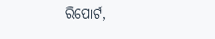ରିପୋର୍ଟ,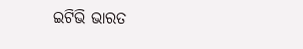ଇଟିଭି ଭାରତ